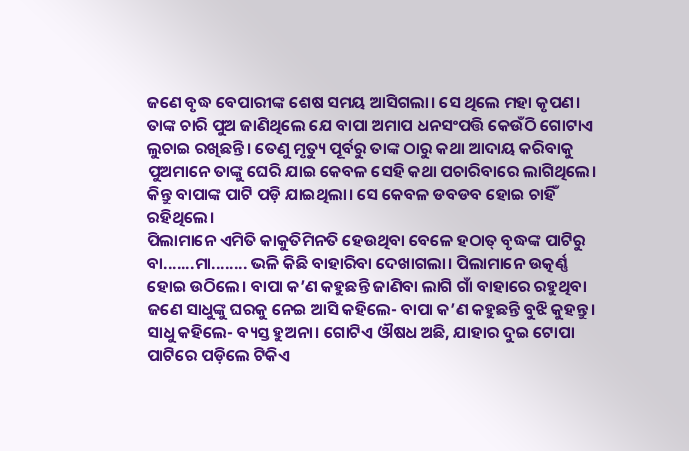ଜଣେ ବୃଦ୍ଧ ବେପାରୀଙ୍କ ଶେଷ ସମୟ ଆସିଗଲା। ସେ ଥିଲେ ମହା କୃପଣ। ତାଙ୍କ ଚାରି ପୁଅ ଜାଣିଥିଲେ ଯେ ବାପା ଅମାପ ଧନସଂପତ୍ତି କେଉଁଠି ଗୋଟାଏ ଲୁଚାଇ ରଖିଛନ୍ତି। ତେଣୁ ମୃତ୍ୟୁ ପୂର୍ବରୁ ତାଙ୍କ ଠାରୁ କଥା ଆଦାୟ କରିବାକୁ ପୁଅମାନେ ତାଙ୍କୁ ଘେରି ଯାଇ କେବଳ ସେହି କଥା ପଚାରିବାରେ ଲାଗିଥିଲେ। କିନ୍ତୁ ବାପାଙ୍କ ପାଟି ପଡ଼ି ଯାଇଥିଲା। ସେ କେବଳ ଡବଡବ ହୋଇ ଚାହିଁ ରହିଥିଲେ।
ପିଲାମାନେ ଏମିତି କାକୁତିମିନତି ହେଉଥିବା ବେଳେ ହଠାତ୍ ବୃଦ୍ଧଙ୍କ ପାଟିରୁ ବା.......ମା........ ଭଳି କିଛି ବାହାରିବା ଦେଖାଗଲା। ପିଲାମାନେ ଉତ୍କର୍ଣ୍ଣ ହୋଇ ଉଠିଲେ। ବାପା କ’ଣ କହୁଛନ୍ତି ଜାଣିବା ଲାଗି ଗାଁ ବାହାରେ ରହୁଥିବା ଜଣେ ସାଧୁଙ୍କୁ ଘରକୁ ନେଇ ଆସି କହିଲେ- ବାପା କ’ଣ କହୁଛନ୍ତି ବୁଝି କୁହନ୍ତୁ।
ସାଧୁ କହିଲେ- ବ୍ୟସ୍ତ ହୁଅନା। ଗୋଟିଏ ଔଷଧ ଅଛି, ଯାହାର ଦୁଇ ଟୋପା ପାଟିରେ ପଡ଼ିଲେ ଟିକିଏ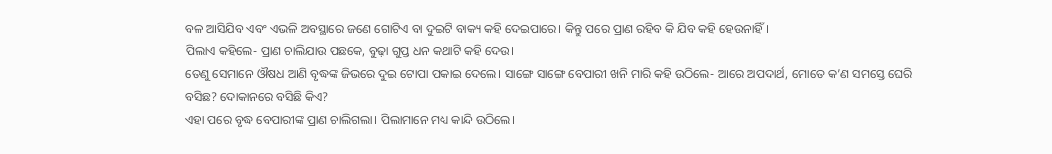ବଳ ଆସିଯିବ ଏବଂ ଏଭଳି ଅବସ୍ଥାରେ ଜଣେ ଗୋଟିଏ ବା ଦୁଇଟି ବାକ୍ୟ କହି ଦେଇପାରେ। କିନ୍ତୁ ପରେ ପ୍ରାଣ ରହିବ କି ଯିବ କହି ହେଉନାହିଁ।
ପିଲାଏ କହିଲେ- ପ୍ରାଣ ଚାଲିଯାଉ ପଛକେ, ବୁଢ଼ା ଗୁପ୍ତ ଧନ କଥାଟି କହି ଦେଉ।
ତେଣୁ ସେମାନେ ଔଷଧ ଆଣି ବୃଦ୍ଧଙ୍କ ଜିଭରେ ଦୁଇ ଟୋପା ପକାଇ ଦେଲେ। ସାଙ୍ଗେ ସାଙ୍ଗେ ବେପାରୀ ଖନି ମାରି କହି ଉଠିଲେ- ଆରେ ଅପଦାର୍ଥ, ମୋତେ କ’ଣ ସମସ୍ତେ ଘେରି ବସିଛ? ଦୋକାନରେ ବସିଛି କିଏ?
ଏହା ପରେ ବୃଦ୍ଧ ବେପାରୀଙ୍କ ପ୍ରାଣ ଚାଲିଗଲା। ପିଲାମାନେ ମଧ୍ୟ କାନ୍ଦି ଉଠିଲେ।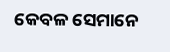କେବଳ ସେମାନେ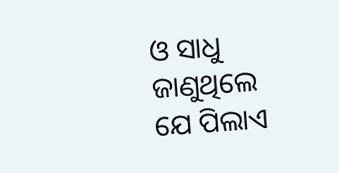ଓ ସାଧୁ ଜାଣୁଥିଲେ ଯେ ପିଲାଏ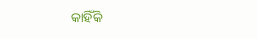କାହିଁକି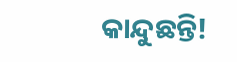କାନ୍ଦୁଛନ୍ତି!